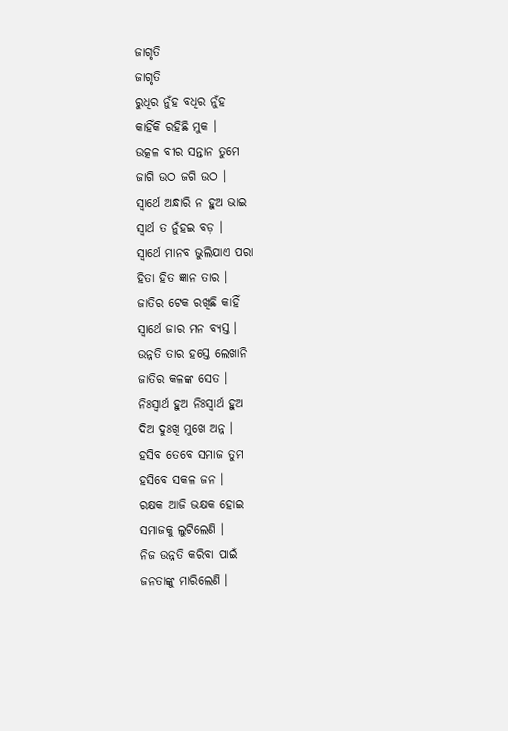ଜାଗୃତି
ଜାଗୃତି
ରୁଧିର ନୁଁହ ବଧିର ନୁଁହ
କାହିଁକି ରହିଛି ମୁକ ।
ଉତ୍କଳ ବୀର ସନ୍ତାନ ତୁମେ
ଜାଗି ଉଠ ଜଗି ଉଠ ।
ସ୍ୱାର୍ଥେ ଅନ୍ଧାରି ନ ହୁଅ ଭାଇ
ସ୍ୱାର୍ଥ ତ ନୁଁହଇ ବଡ଼ ।
ସ୍ୱାର୍ଥେ ମାନବ ଭୁଲିଯାଏ ପରା
ହିତା ହିତ ଜ୍ଞାନ ତାର ।
ଜାତିର ଟେକ ରଖିଛି କାହିଁ
ସ୍ୱାର୍ଥେ ଜାର ମନ ବ୍ୟସ୍ତ ।
ଉନ୍ନତି ତାର ହସ୍ତେ ଲେଖାନି
ଜାତିର କଳଙ୍କ ସେତ ।
ନିଃସ୍ୱାର୍ଥ ହୁଅ ନିଃସ୍ୱାର୍ଥ ହୁଅ
ଦିଅ ଦୁଃଖି ମୁଖେ ଅନ୍ନ ।
ହସିବ ତେବେ ସମାଜ ତୁମ
ହସିବେ ସକଳ ଜନ ।
ରକ୍ଷକ ଆଜି ଭକ୍ଷକ ହୋଇ
ସମାଜକୁ ଲୁଟିଲେଣି ।
ନିଜ ଉନ୍ନତି କରିବା ପାଇଁ
ଜନତାଙ୍କୁ ମାରିଲେଣି ।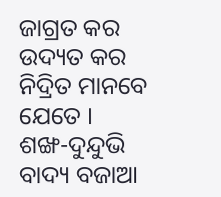ଜାଗ୍ରତ କର ଉଦ୍ୟତ କର
ନିଦ୍ରିତ ମାନବେ ଯେତେ ।
ଶଙ୍ଖ-ଦୁନ୍ଦୁଭି ବାଦ୍ୟ ବଜାଆ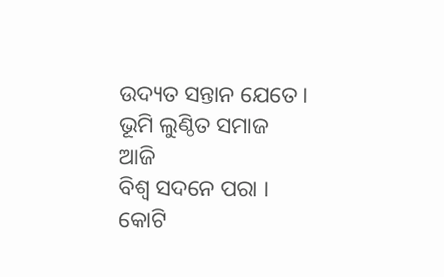ଉଦ୍ୟତ ସନ୍ତାନ ଯେତେ ।
ଭୂମି ଲୁଣ୍ଠିତ ସମାଜ ଆଜି
ବିଶ୍ୱ ସଦନେ ପରା ।
କୋଟି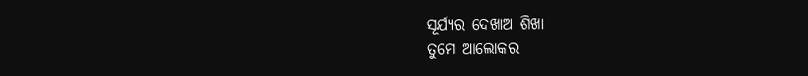ସୂର୍ଯ୍ୟର ଦେଖାଅ ଶିଖା
ତୁମେ ଆଲୋକର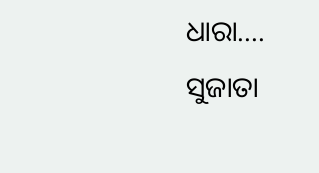ଧାରା....
ସୁଜାତା